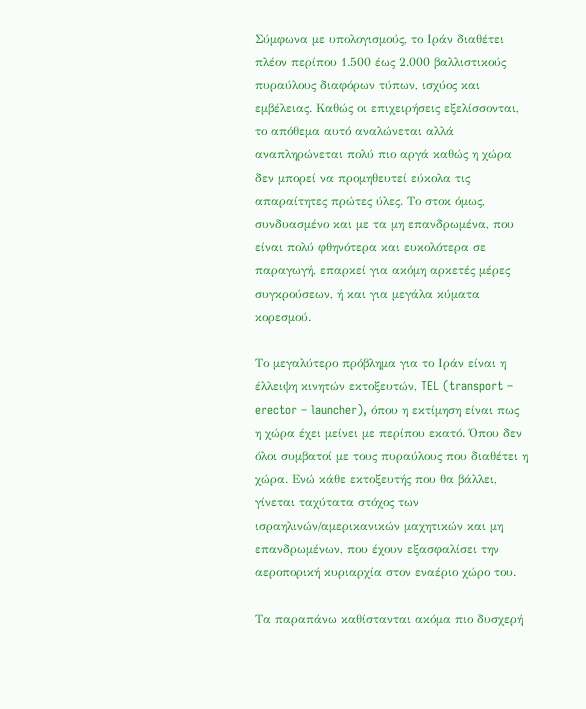Σύμφωνα με υπολογισμούς, το Ιράν διαθέτει πλέον περίπου 1.500 έως 2.000 βαλλιστικούς πυραύλους διαφόρων τύπων, ισχύος και εμβέλειας. Καθώς οι επιχειρήσεις εξελίσσονται, το απόθεμα αυτό αναλώνεται αλλά αναπληρώνεται πολύ πιο αργά καθώς η χώρα δεν μπορεί να προμηθευτεί εύκολα τις απαραίτητες πρώτες ύλες. Το στοκ όμως, συνδυασμένο και με τα μη επανδρωμένα, που είναι πολύ φθηνότερα και ευκολότερα σε παραγωγή, επαρκεί για ακόμη αρκετές μέρες συγκρούσεων, ή και για μεγάλα κύματα κορεσμού.

Το μεγαλύτερο πρόβλημα για το Ιράν είναι η έλλειψη κινητών εκτοξευτών, TEL (transport – erector – launcher), όπου η εκτίμηση είναι πως η χώρα έχει μείνει με περίπου εκατό. Όπου δεν όλοι συμβατοί με τους πυραύλους που διαθέτει η χώρα. Ενώ κάθε εκτοξευτής που θα βάλλει, γίνεται ταχύτατα στόχος των ισραηλινών/αμερικανικών μαχητικών και μη επανδρωμένων, που έχουν εξασφαλίσει την αεροπορική κυριαρχία στον εναέριο χώρο του.

Τα παραπάνω καθίστανται ακόμα πιο δυσχερή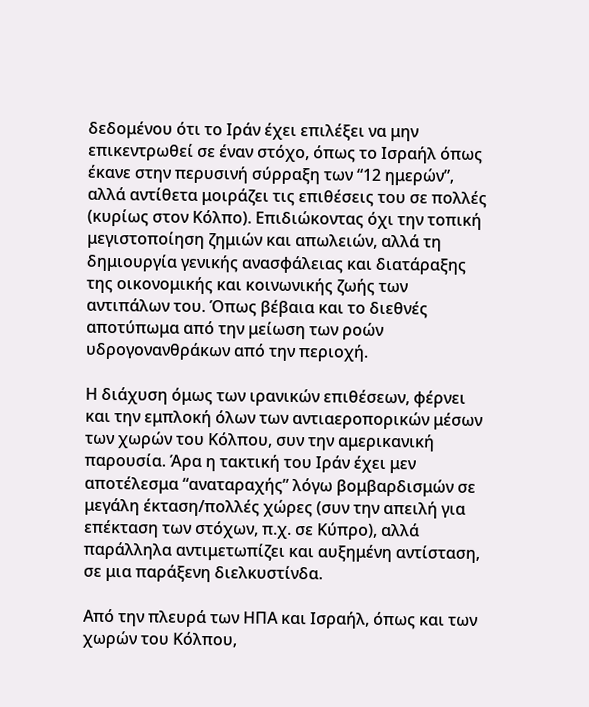δεδομένου ότι το Ιράν έχει επιλέξει να μην επικεντρωθεί σε έναν στόχο, όπως το Ισραήλ όπως έκανε στην περυσινή σύρραξη των “12 ημερών”, αλλά αντίθετα μοιράζει τις επιθέσεις του σε πολλές (κυρίως στον Κόλπο). Επιδιώκοντας όχι την τοπική μεγιστοποίηση ζημιών και απωλειών, αλλά τη δημιουργία γενικής ανασφάλειας και διατάραξης της οικονομικής και κοινωνικής ζωής των αντιπάλων του. Όπως βέβαια και το διεθνές αποτύπωμα από την μείωση των ροών υδρογονανθράκων από την περιοχή.

Η διάχυση όμως των ιρανικών επιθέσεων, φέρνει και την εμπλοκή όλων των αντιαεροπορικών μέσων των χωρών του Κόλπου, συν την αμερικανική παρουσία. Άρα η τακτική του Ιράν έχει μεν αποτέλεσμα “αναταραχής” λόγω βομβαρδισμών σε μεγάλη έκταση/πολλές χώρες (συν την απειλή για επέκταση των στόχων, π.χ. σε Κύπρο), αλλά παράλληλα αντιμετωπίζει και αυξημένη αντίσταση, σε μια παράξενη διελκυστίνδα.

Από την πλευρά των ΗΠΑ και Ισραήλ, όπως και των χωρών του Κόλπου,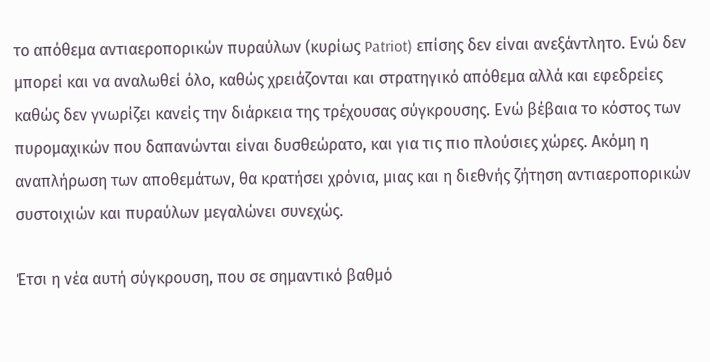το απόθεμα αντιαεροπορικών πυραύλων (κυρίως Patriot) επίσης δεν είναι ανεξάντλητο. Ενώ δεν μπορεί και να αναλωθεί όλο, καθώς χρειάζονται και στρατηγικό απόθεμα αλλά και εφεδρείες καθώς δεν γνωρίζει κανείς την διάρκεια της τρέχουσας σύγκρουσης. Ενώ βέβαια το κόστος των πυρομαχικών που δαπανώνται είναι δυσθεώρατο, και για τις πιο πλούσιες χώρες. Ακόμη η αναπλήρωση των αποθεμάτων, θα κρατήσει χρόνια, μιας και η διεθνής ζήτηση αντιαεροπορικών συστοιχιών και πυραύλων μεγαλώνει συνεχώς.

Έτσι η νέα αυτή σύγκρουση, που σε σημαντικό βαθμό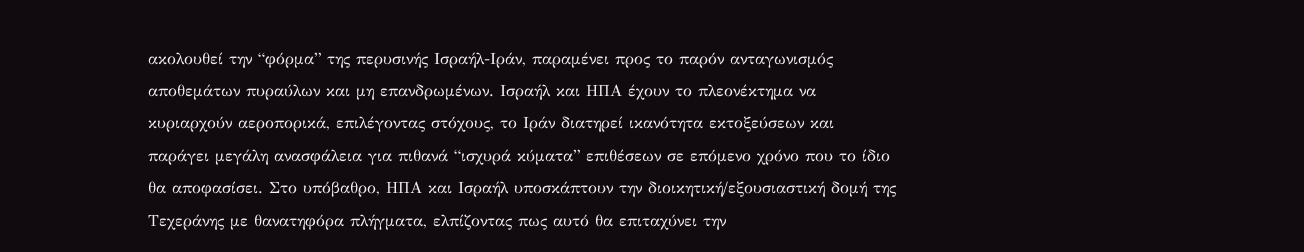ακολουθεί την “φόρμα” της περυσινής Ισραήλ-Ιράν, παραμένει προς το παρόν ανταγωνισμός αποθεμάτων πυραύλων και μη επανδρωμένων. Ισραήλ και ΗΠΑ έχουν το πλεονέκτημα να κυριαρχούν αεροπορικά, επιλέγοντας στόχους, το Ιράν διατηρεί ικανότητα εκτοξεύσεων και παράγει μεγάλη ανασφάλεια για πιθανά “ισχυρά κύματα” επιθέσεων σε επόμενο χρόνο που το ίδιο θα αποφασίσει. Στο υπόβαθρο, ΗΠΑ και Ισραήλ υποσκάπτουν την διοικητική/εξουσιαστική δομή της Τεχεράνης με θανατηφόρα πλήγματα, ελπίζοντας πως αυτό θα επιταχύνει την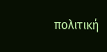πολιτική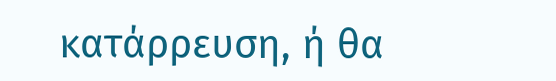κατάρρευση, ή θα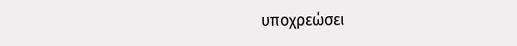υποχρεώσει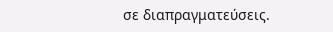σε διαπραγματεύσεις.